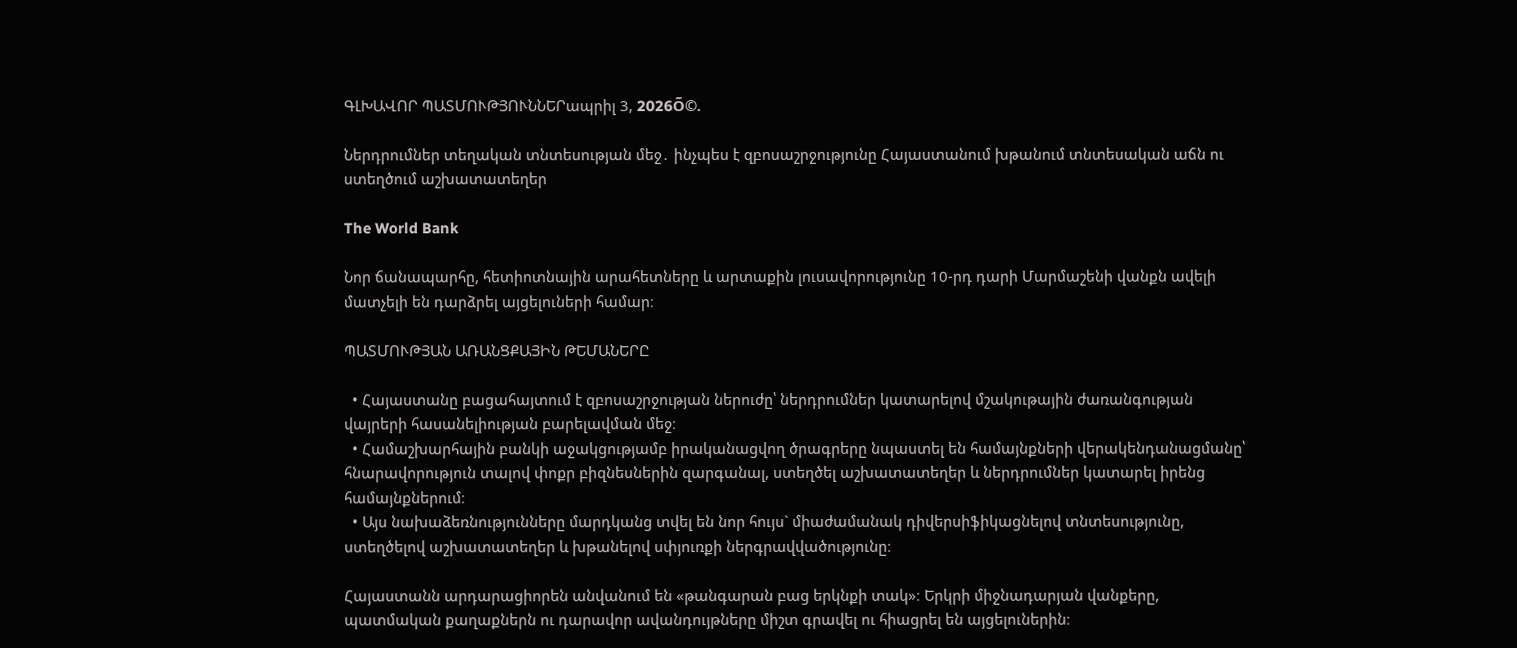ԳԼԽԱՎՈՐ ՊԱՏՄՈՒԹՅՈՒՆՆԵՐապրիլ 3, 2026Õ©.

Ներդրումներ տեղական տնտեսության մեջ․ ինչպես է զբոսաշրջությունը Հայաստանում խթանում տնտեսական աճն ու ստեղծում աշխատատեղեր

The World Bank

Նոր ճանապարհը, հետիոտնային արահետները և արտաքին լուսավորությունը 10-րդ դարի Մարմաշենի վանքն ավելի մատչելի են դարձրել այցելուների համար։

ՊԱՏՄՈՒԹՅԱՆ ԱՌԱՆՑՔԱՅԻՆ ԹԵՄԱՆԵՐԸ

  • Հայաստանը բացահայտում է զբոսաշրջության ներուժը՝ ներդրումներ կատարելով մշակութային ժառանգության վայրերի հասանելիության բարելավման մեջ։
  • Համաշխարհային բանկի աջակցությամբ իրականացվող ծրագրերը նպաստել են համայնքների վերակենդանացմանը՝ հնարավորություն տալով փոքր բիզնեսներին զարգանալ, ստեղծել աշխատատեղեր և ներդրումներ կատարել իրենց համայնքներում։
  • Այս նախաձեռնությունները մարդկանց տվել են նոր հույս` միաժամանակ դիվերսիֆիկացնելով տնտեսությունը, ստեղծելով աշխատատեղեր և խթանելով սփյուռքի ներգրավվածությունը։

Հայաստանն արդարացիորեն անվանում են «թանգարան բաց երկնքի տակ»։ Երկրի միջնադարյան վանքերը, պատմական քաղաքներն ու դարավոր ավանդույթները միշտ գրավել ու հիացրել են այցելուներին։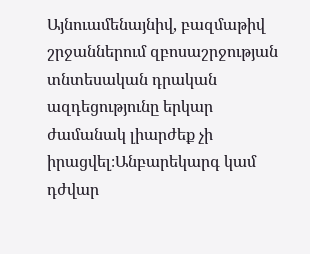Այնուամենայնիվ, բազմաթիվ շրջաններում զբոսաշրջության տնտեսական դրական ազդեցությունը երկար ժամանակ լիարժեք չի իրացվել։Անբարեկարգ կամ դժվար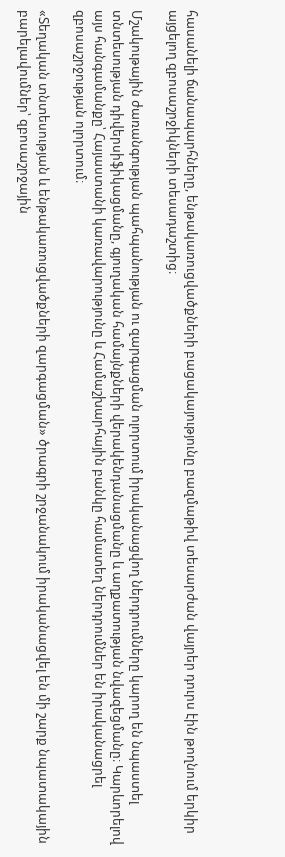հասանելի ճանապարհները, ենթակառուցվածքների բացակայությունը բազմաթիվ տեսարժան վայրեր դուրս էին թողնում երկիր այցելող զբոսաշրջիկների տեսադաշտից։

Մշակութային ժառանգության պահպանության ու զարգացման ոլորտում իրականացվող ներդրումները կարող են նպաստել տնտեսության դիվերսիֆիկացմանը, գյուղական համայնքների վերակենդանացմանը և աղքատության նվազեցմանը։ Կարևորելով այս հանգամանքը՝ Հայաստանի կառավարությունը և Համաշխարհային բանկը համատեղ ներդրումներ են իրականացրել զբոսաշրջության ոլորտում։

«Տեղական տնտեսության և ենթակառուցվածքների զարգացման» ծրագրի շրջանակում իրականացվել են մի շարք նպատակային բարելավումներ՝ զբոսաշրջային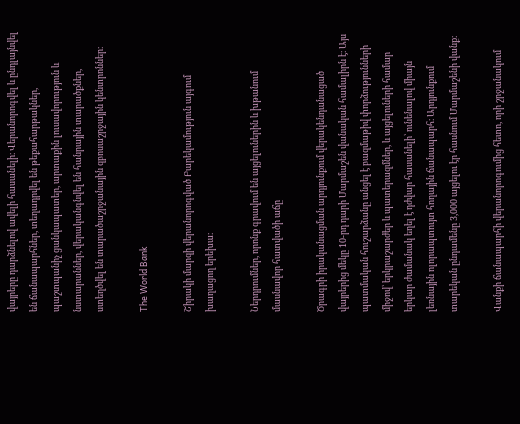վայրերը դարձնելով ավելի հասանելի։ Վերանորոգվել և ընդլայնվել են ճանապարհներ, տեղադրվել են թեքահարթակներ, պաշտպանիչ ցանկապատեր, արտաքին լուսավորություն և նստարաններ, վերականգնվել են հանրային տարածքներ, ստեղծվել են տարածաշրջանային զբոսաշրջային կենտրոններ։

The World Bank

Շիրակի մարզի վերանորոգված Բարեկամություն այգում խաղացող երեխա։

Ներդրումներ, որոնք գրավում են այցելուներին և խթանում մասնավոր հատվածի աճը

Ծրագրի իրականացման արդյունքում վերակենդանացած վայրերից մեկը 10-րդ դարի Մարմաշեն վանական համալիրն է։ Այս պատմական հուշարձանը անցել է բազմաթիվ փորձությունների միջով՝ երկրաշարժեր և պատերազմներ, և այցելուների համար երկար ժամանակ եղել է դժվար հասանելի՝ ունենալով միայն լեռնային ոլորապտույտ հողային ճանապարհ։ Արդյունքում տարեկան ընդամենը 3,000 այցելու էր հասնում Մարմաշենի վանք։

Վանքի ճանապարհի վերանորոգումից հետո, որի շրջանակում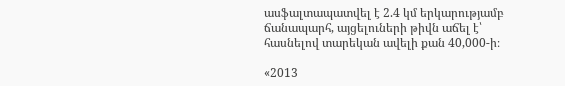ասֆալտապատվել է 2.4 կմ երկարությամբ ճանապարհ, այցելուների թիվն աճել է՝ հասնելով տարեկան ավելի քան 40,000-ի։

«2013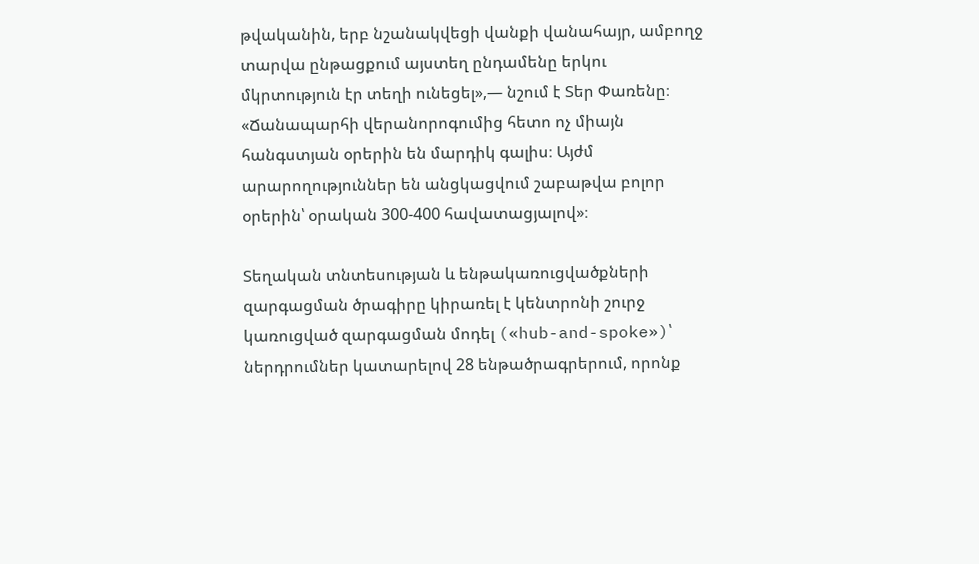թվականին, երբ նշանակվեցի վանքի վանահայր, ամբողջ տարվա ընթացքում այստեղ ընդամենը երկու մկրտություն էր տեղի ունեցել»,— նշում է Տեր Փառենը։ «Ճանապարհի վերանորոգումից հետո ոչ միայն հանգստյան օրերին են մարդիկ գալիս։ Այժմ արարողություններ են անցկացվում շաբաթվա բոլոր օրերին՝ օրական 300-400 հավատացյալով»։

Տեղական տնտեսության և ենթակառուցվածքների զարգացման ծրագիրը կիրառել է կենտրոնի շուրջ կառուցված զարգացման մոդել («hub-and-spoke»)՝ ներդրումներ կատարելով 28 ենթածրագրերում, որոնք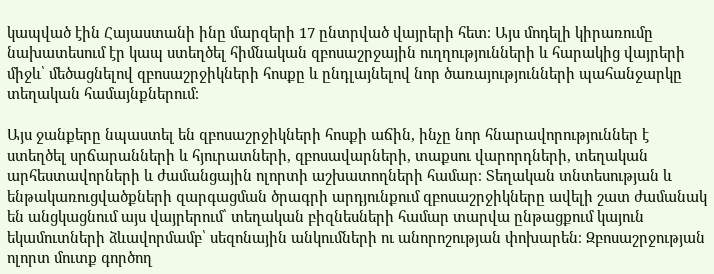կապված էին Հայաստանի ինը մարզերի 17 ընտրված վայրերի հետ։ Այս մոդելի կիրառումը նախատեսում էր կապ ստեղծել հիմնական զբոսաշրջային ուղղությունների և հարակից վայրերի միջև՝ մեծացնելով զբոսաշրջիկների հոսքը և ընդլայնելով նոր ծառայությունների պահանջարկը տեղական համայնքներում։

Այս ջանքերը նպաստել են զբոսաշրջիկների հոսքի աճին, ինչը նոր հնարավորություններ է ստեղծել սրճարանների և հյուրատների, զբոսավարների, տաքսու վարորդների, տեղական արհեստավորների և ժամանցային ոլորտի աշխատողների համար։ Տեղական տնտեսության և ենթակառուցվածքների զարգացման ծրագրի արդյունքում զբոսաշրջիկները ավելի շատ ժամանակ են անցկացնում այս վայրերում՝ տեղական բիզնեսների համար տարվա ընթացքում կայուն եկամուտների ձևավորմամբ՝ սեզոնային անկումների ու անորոշության փոխարեն։ Զբոսաշրջության ոլորտ մուտք գործող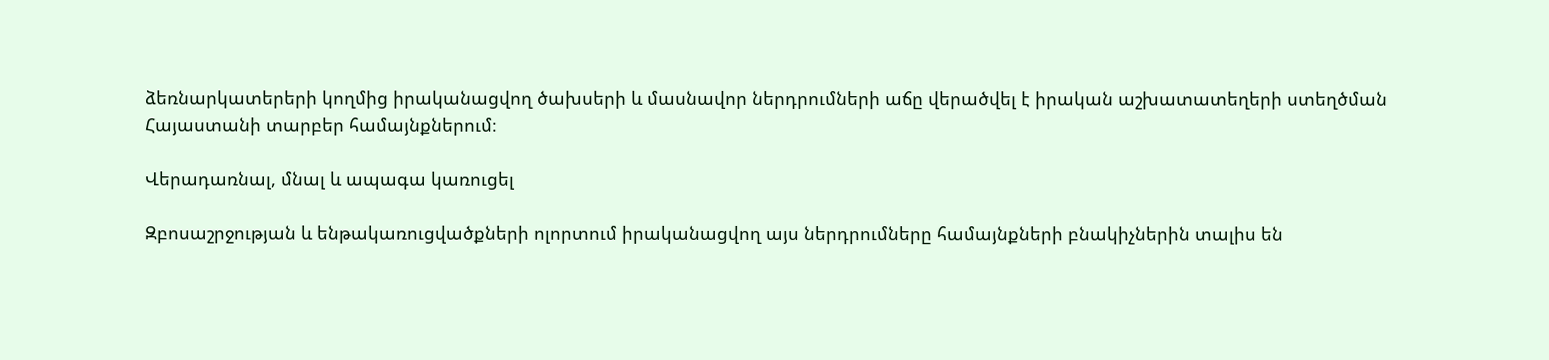ձեռնարկատերերի կողմից իրականացվող ծախսերի և մասնավոր ներդրումների աճը վերածվել է իրական աշխատատեղերի ստեղծման Հայաստանի տարբեր համայնքներում։

Վերադառնալ, մնալ և ապագա կառուցել

Զբոսաշրջության և ենթակառուցվածքների ոլորտում իրականացվող այս ներդրումները համայնքների բնակիչներին տալիս են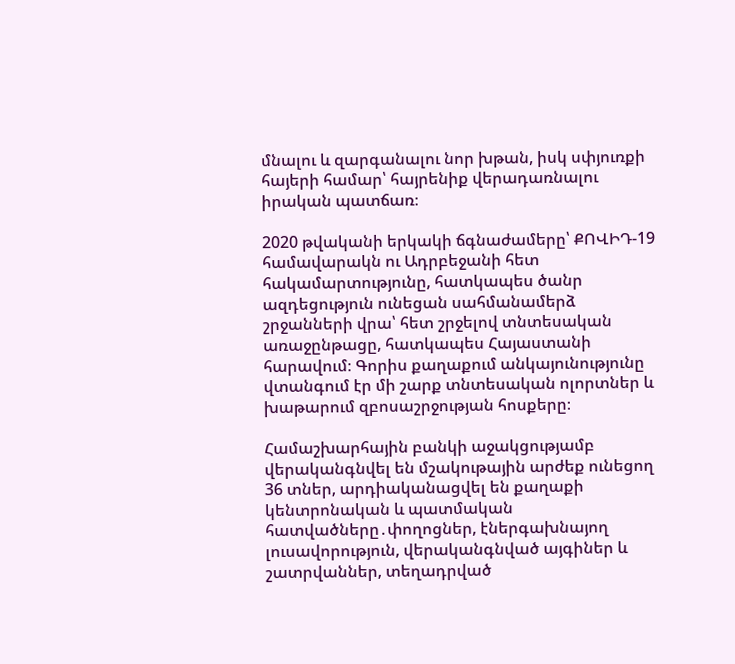մնալու և զարգանալու նոր խթան, իսկ սփյուռքի հայերի համար՝ հայրենիք վերադառնալու իրական պատճառ։

2020 թվականի երկակի ճգնաժամերը՝ ՔՈՎԻԴ-19 համավարակն ու Ադրբեջանի հետ հակամարտությունը, հատկապես ծանր ազդեցություն ունեցան սահմանամերձ շրջանների վրա՝ հետ շրջելով տնտեսական առաջընթացը, հատկապես Հայաստանի հարավում։ Գորիս քաղաքում անկայունությունը վտանգում էր մի շարք տնտեսական ոլորտներ և խաթարում զբոսաշրջության հոսքերը։

Համաշխարհային բանկի աջակցությամբ վերականգնվել են մշակութային արժեք ունեցող 36 տներ, արդիականացվել են քաղաքի կենտրոնական և պատմական հատվածները․փողոցներ, էներգախնայող լուսավորություն, վերականգնված այգիներ և շատրվաններ, տեղադրված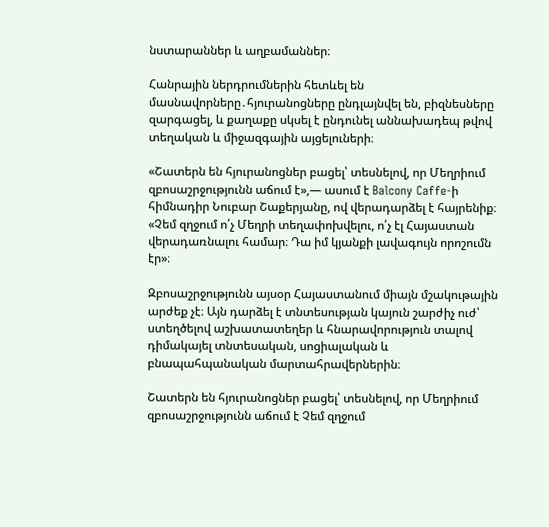նստարաններ և աղբամաններ։

Հանրային ներդրումներին հետևել են մասնավորները․հյուրանոցները ընդլայնվել են, բիզնեսները զարգացել, և քաղաքը սկսել է ընդունել աննախադեպ թվով տեղական և միջազգային այցելուների։

«Շատերն են հյուրանոցներ բացել՝ տեսնելով, որ Մեղրիում զբոսաշրջությունն աճում է»,— ասում է Balcony Caffe-ի հիմնադիր Նուբար Շաքերյանը, ով վերադարձել է հայրենիք։ «Չեմ զղջում ո՛չ Մեղրի տեղափոխվելու, ո՛չ էլ Հայաստան վերադառնալու համար։ Դա իմ կյանքի լավագույն որոշումն էր»։

Զբոսաշրջությունն այսօր Հայաստանում միայն մշակութային արժեք չէ։ Այն դարձել է տնտեսության կայուն շարժիչ ուժ՝ ստեղծելով աշխատատեղեր և հնարավորություն տալով դիմակայել տնտեսական, սոցիալական և բնապահպանական մարտահրավերներին։

Շատերն են հյուրանոցներ բացել՝ տեսնելով, որ Մեղրիում զբոսաշրջությունն աճում է Չեմ զղջում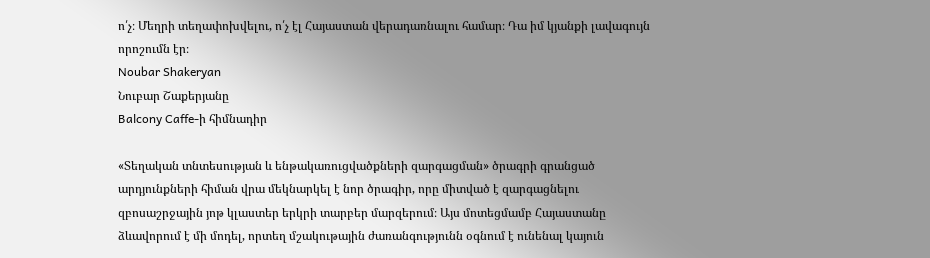ո՛չ։ Մեղրի տեղափոխվելու, ո՛չ էլ Հայաստան վերադառնալու համար։ Դա իմ կյանքի լավագույն որոշումն էր։
Noubar Shakeryan
Նուբար Շաքերյանը
Balcony Caffe-ի հիմնադիր

«Տեղական տնտեսության և ենթակառուցվածքների զարգացման» ծրագրի գրանցած արդյունքների հիման վրա մեկնարկել է նոր ծրագիր, որը միտված է զարգացնելու զբոսաշրջային յոթ կլաստեր երկրի տարբեր մարզերում։ Այս մոտեցմամբ Հայաստանը ձևավորում է մի մոդել, որտեղ մշակութային ժառանգությունն օգնում է ունենալ կայուն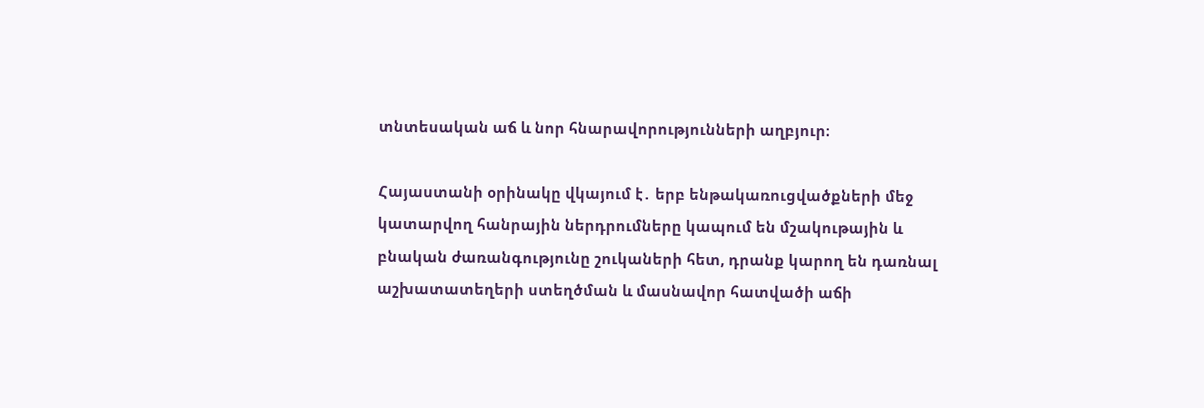տնտեսական աճ և նոր հնարավորությունների աղբյուր։

Հայաստանի օրինակը վկայում է․ երբ ենթակառուցվածքների մեջ կատարվող հանրային ներդրումները կապում են մշակութային և բնական ժառանգությունը շուկաների հետ, դրանք կարող են դառնալ աշխատատեղերի ստեղծման և մասնավոր հատվածի աճի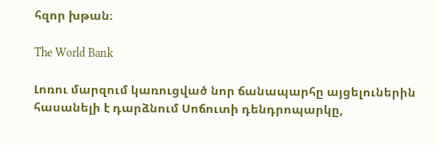հզոր խթան։

The World Bank

Լոռու մարզում կառուցված նոր ճանապարհը այցելուներին հասանելի է դարձնում Սոճուտի դենդրոպարկը,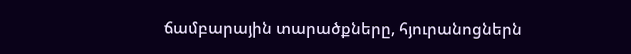ճամբարային տարածքները, հյուրանոցներն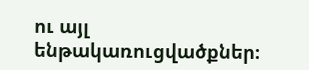ու այլ ենթակառուցվածքներ։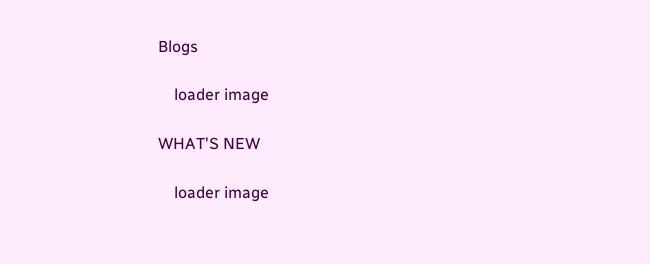Blogs

    loader image

WHAT'S NEW

    loader image